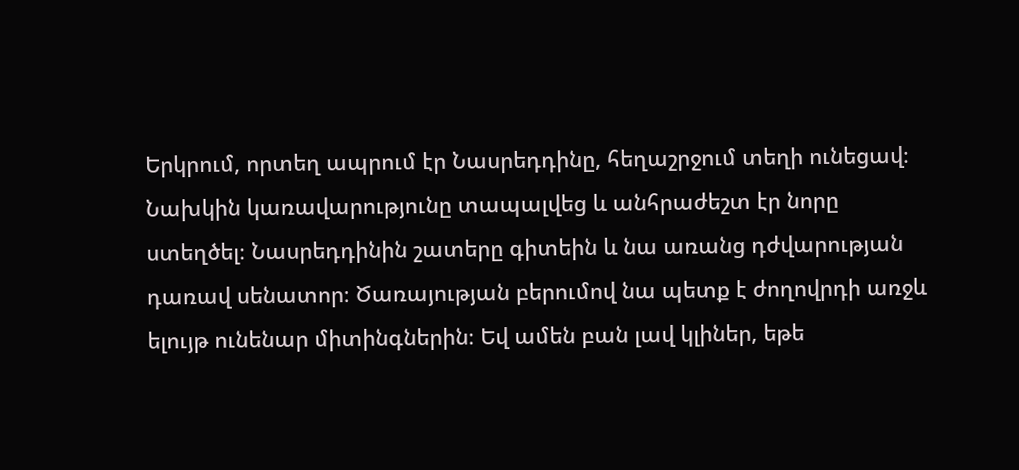Երկրում, որտեղ ապրում էր Նասրեդդինը, հեղաշրջում տեղի ունեցավ։ Նախկին կառավարությունը տապալվեց և անհրաժեշտ էր նորը ստեղծել։ Նասրեդդինին շատերը գիտեին և նա առանց դժվարության դառավ սենատոր։ Ծառայության բերումով նա պետք է ժողովրդի առջև ելույթ ունենար միտինգներին։ Եվ ամեն բան լավ կլիներ, եթե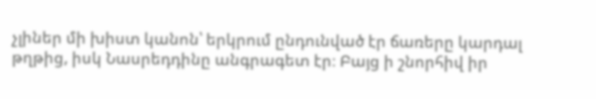չլիներ մի խիստ կանոն՝ երկրում ընդունված էր ճառերը կարդալ թղթից, իսկ Նասրեդդինը անգրագետ էր։ Բայց ի շնորհիվ իր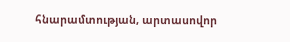հնարամտության, արտասովոր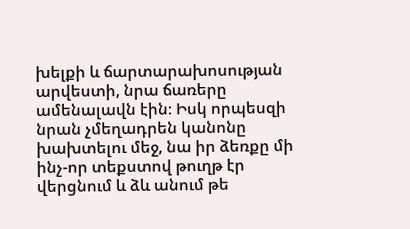խելքի և ճարտարախոսության արվեստի, նրա ճառերը ամենալավն էին։ Իսկ որպեսզի նրան չմեղադրեն կանոնը խախտելու մեջ, նա իր ձեռքը մի ինչ-որ տեքստով թուղթ էր վերցնում և ձև անում թե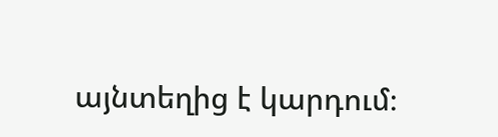այնտեղից է կարդում։